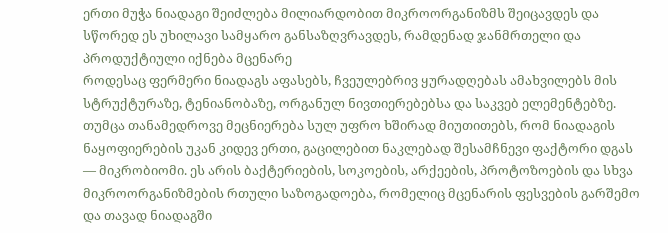ერთი მუჭა ნიადაგი შეიძლება მილიარდობით მიკროორგანიზმს შეიცავდეს და სწორედ ეს უხილავი სამყარო განსაზღვრავდეს, რამდენად ჯანმრთელი და პროდუქტიული იქნება მცენარე
როდესაც ფერმერი ნიადაგს აფასებს, ჩვეულებრივ ყურადღებას ამახვილებს მის სტრუქტურაზე, ტენიანობაზე, ორგანულ ნივთიერებებსა და საკვებ ელემენტებზე. თუმცა თანამედროვე მეცნიერება სულ უფრო ხშირად მიუთითებს, რომ ნიადაგის ნაყოფიერების უკან კიდევ ერთი, გაცილებით ნაკლებად შესამჩნევი ფაქტორი დგას — მიკრობიომი. ეს არის ბაქტერიების, სოკოების, არქეების, პროტოზოების და სხვა მიკროორგანიზმების რთული საზოგადოება, რომელიც მცენარის ფესვების გარშემო და თავად ნიადაგში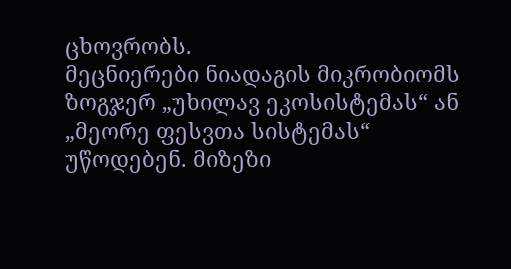ცხოვრობს.
მეცნიერები ნიადაგის მიკრობიომს ზოგჯერ „უხილავ ეკოსისტემას“ ან „მეორე ფესვთა სისტემას“ უწოდებენ. მიზეზი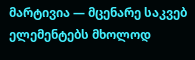მარტივია — მცენარე საკვებ ელემენტებს მხოლოდ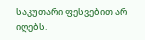საკუთარი ფესვებით არ იღებს.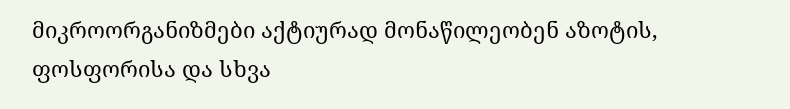მიკროორგანიზმები აქტიურად მონაწილეობენ აზოტის, ფოსფორისა და სხვა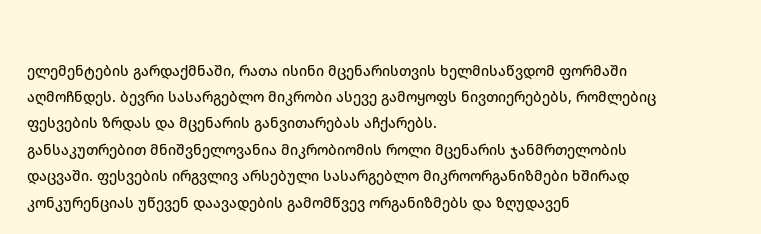ელემენტების გარდაქმნაში, რათა ისინი მცენარისთვის ხელმისაწვდომ ფორმაში აღმოჩნდეს. ბევრი სასარგებლო მიკრობი ასევე გამოყოფს ნივთიერებებს, რომლებიც ფესვების ზრდას და მცენარის განვითარებას აჩქარებს.
განსაკუთრებით მნიშვნელოვანია მიკრობიომის როლი მცენარის ჯანმრთელობის დაცვაში. ფესვების ირგვლივ არსებული სასარგებლო მიკროორგანიზმები ხშირად კონკურენციას უწევენ დაავადების გამომწვევ ორგანიზმებს და ზღუდავენ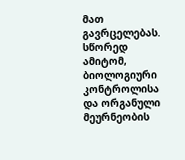მათ გავრცელებას. სწორედ ამიტომ, ბიოლოგიური კონტროლისა და ორგანული მეურნეობის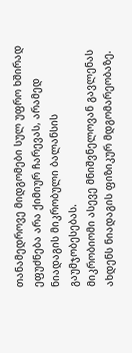თანამედროვე მიდგომები სულ უფრო ხშირად ეფუძნება არა ქიმიურ ჩარევას, არამედ ნიადაგის მიკრობული ბალანსის გაუმჯობესებას.
მიკრობიომი ასევე მნიშვნელოვან გავლენას ახდენს ნიადაგის ფიზიკურ მდგომარეობაზე.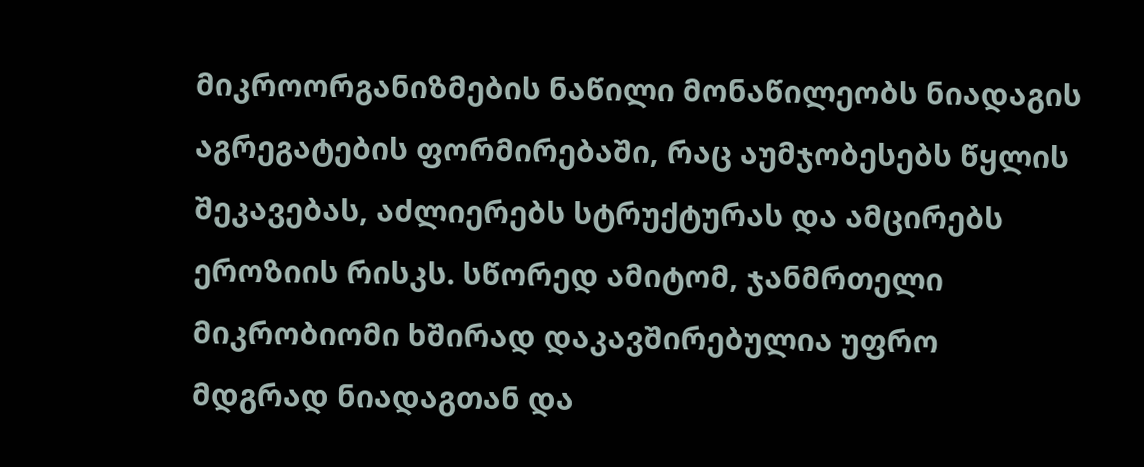მიკროორგანიზმების ნაწილი მონაწილეობს ნიადაგის აგრეგატების ფორმირებაში, რაც აუმჯობესებს წყლის შეკავებას, აძლიერებს სტრუქტურას და ამცირებს ეროზიის რისკს. სწორედ ამიტომ, ჯანმრთელი მიკრობიომი ხშირად დაკავშირებულია უფრო მდგრად ნიადაგთან და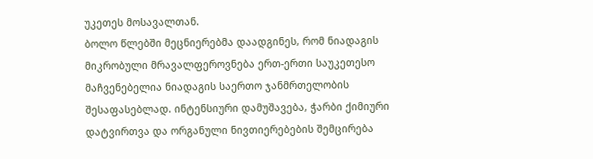უკეთეს მოსავალთან.
ბოლო წლებში მეცნიერებმა დაადგინეს, რომ ნიადაგის მიკრობული მრავალფეროვნება ერთ-ერთი საუკეთესო მაჩვენებელია ნიადაგის საერთო ჯანმრთელობის შესაფასებლად. ინტენსიური დამუშავება, ჭარბი ქიმიური დატვირთვა და ორგანული ნივთიერებების შემცირება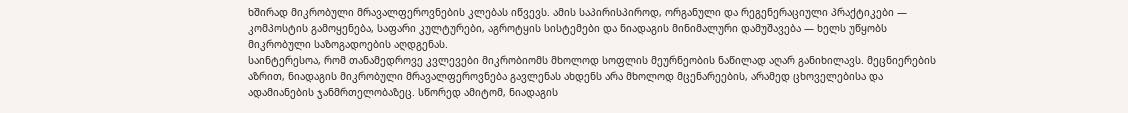ხშირად მიკრობული მრავალფეროვნების კლებას იწვევს. ამის საპირისპიროდ, ორგანული და რეგენერაციული პრაქტიკები — კომპოსტის გამოყენება, საფარი კულტურები, აგროტყის სისტემები და ნიადაგის მინიმალური დამუშავება — ხელს უწყობს მიკრობული საზოგადოების აღდგენას.
საინტერესოა, რომ თანამედროვე კვლევები მიკრობიომს მხოლოდ სოფლის მეურნეობის ნაწილად აღარ განიხილავს. მეცნიერების აზრით, ნიადაგის მიკრობული მრავალფეროვნება გავლენას ახდენს არა მხოლოდ მცენარეების, არამედ ცხოველებისა და ადამიანების ჯანმრთელობაზეც. სწორედ ამიტომ, ნიადაგის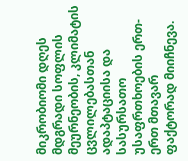მიკრობიომი დღეს მდგრადი სოფლის მეურნეობის, კლიმატის ცვლილებასთან ადაპტაციისა და სასურსათო უსაფრთხოების ერთ-ერთ მთავარ ფაქტორად მიიჩნევა.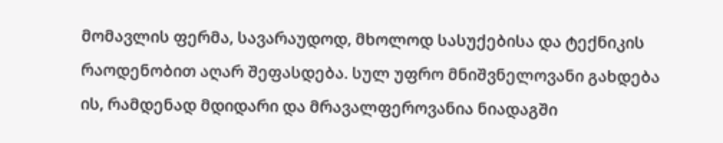მომავლის ფერმა, სავარაუდოდ, მხოლოდ სასუქებისა და ტექნიკის რაოდენობით აღარ შეფასდება. სულ უფრო მნიშვნელოვანი გახდება ის, რამდენად მდიდარი და მრავალფეროვანია ნიადაგში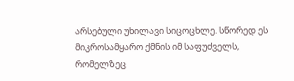არსებული უხილავი სიცოცხლე. სწორედ ეს მიკროსამყარო ქმნის იმ საფუძველს, რომელზეც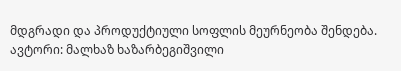მდგრადი და პროდუქტიული სოფლის მეურნეობა შენდება.
ავტორი: მალხაზ ხაზარბეგიშვილი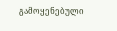გამოყენებული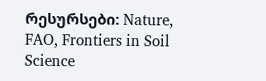რესურსები: Nature, FAO, Frontiers in Soil Science